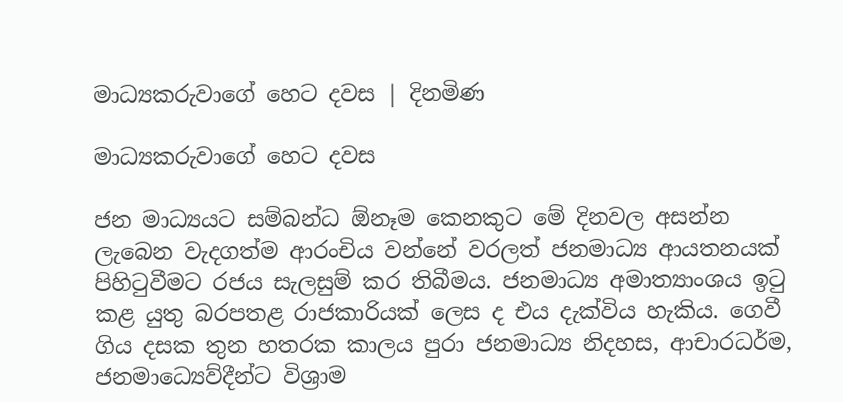මාධ්‍යකරුවාගේ හෙට දවස | දිනමිණ

මාධ්‍යකරුවාගේ හෙට දවස

ජන මාධ්‍යයට සම්බන්ධ ඕනෑම කෙනකුට මේ දිනවල අසන්න ලැබෙන වැදගත්ම ආරංචිය වන්නේ වරලත් ජනමාධ්‍ය ආයතනයක් පිහිටුවීමට රජය සැලසුම් කර තිබීමය. ජනමාධ්‍ය අමාත්‍යාංශය ඉටු කළ යුතු බරපතළ රාජකාරියක් ලෙස ද එය දැක්විය හැකිය. ගෙවී ගිය දසක තුන හතරක කාලය පුරා ජනමාධ්‍ය නිදහස, ආචාරධර්ම, ජනමාධ්‍ය‍ෙව්දීන්ට විශ්‍රාම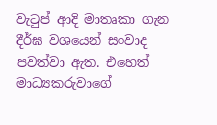වැටුප් ආදි මාතෘකා ගැන දීර්ඝ වශයෙන් සංවාද පවත්වා ඇත. එහෙත් මාධ්‍යකරුවාගේ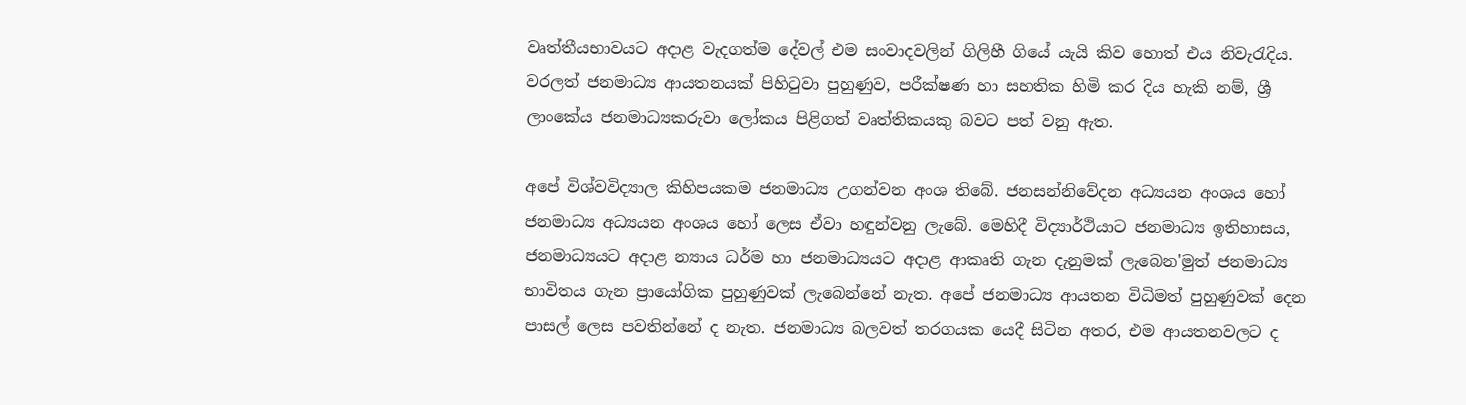වෘත්තීයභාවයට අදාළ වැදගත්ම දේවල් එම සංවාදවලින් ගිලිහී ගියේ යැයි කිව හොත් එය නිවැරැදිය. වරලත් ජනමාධ්‍ය ආයතනයක් පිහිටුවා පුහුණුව, පරීක්ෂණ හා සහතික හිමි කර දිය හැකි නම්, ශ්‍රී ලාංකේය ජනමාධ්‍යකරුවා ලෝකය පිළිගත් වෘත්තිකයකු බවට පත් වනු ඇත.

අපේ විශ්වවිද්‍යාල කිහිපයකම ජනමාධ්‍ය උගන්වන අංශ තිබේ. ජනසන්නිවේදන අධ්‍යයන අංශය හෝ ජනමාධ්‍ය අධ්‍යයන අංශය හෝ ලෙස ඒවා හඳුන්වනු ලැබේ. මෙහිදී විද්‍යාර්ථියාට ජනමාධ්‍ය ඉතිහාසය, ජනමාධ්‍යයට අදාළ න්‍යාය ධර්ම හා ජනමාධ්‍යයට අදාළ ආකෘති ගැන දැනුමක් ලැබෙන'මුත් ජනමාධ්‍ය භාවිතය ගැන ප්‍රායෝගික පුහුණුවක් ලැබෙන්නේ නැත. අපේ ජනමාධ්‍ය ආයතන විධිමත් පුහුණුවක් දෙන පාසල් ලෙස පවතින්නේ ද නැත. ජනමාධ්‍ය බලවත් තරගයක යෙදී සිටින අතර, එම ආයතනවලට ද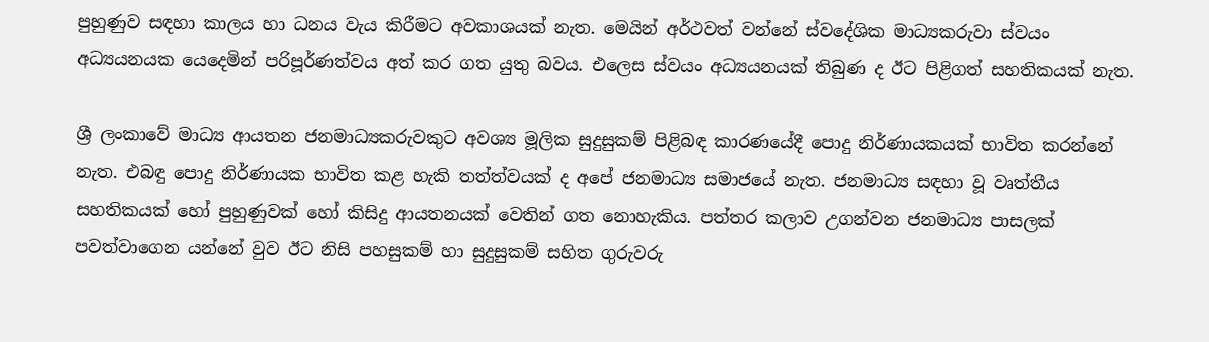පුහුණුව සඳහා කාලය හා ධනය වැය කිරීමට අවකාශයක් නැත. මෙයින් අර්ථවත් වන්නේ ස්වදේශික මාධ්‍යකරුවා ස්වයං අධ්‍යයනයක යෙදෙමින් පරිපූර්ණත්වය අත් කර ගත යුතු බවය. එලෙස ස්වයං අධ්‍යයනයක් තිබුණ ද ඊට පිළිගත් සහතිකයක් නැත.

ශ්‍රී ලංකාවේ මාධ්‍ය ආයතන ජනමාධ්‍යකරුවකුට අවශ්‍ය මූලික සුදුසුකම් පිළිබඳ කාරණයේදී පොදු නිර්ණායකයක් භාවිත කරන්නේ නැත. එබඳු පොදු නිර්ණායක භාවිත කළ හැකි තත්ත්වයක් ද අපේ ජනමාධ්‍ය සමාජයේ නැත. ජනමාධ්‍ය සඳහා වූ වෘත්තීය සහතිකයක් හෝ පුහුණුවක් හෝ කිසිදු ආයතනයක් වෙතින් ගත නොහැකිය. පත්තර කලාව උගන්වන ජනමාධ්‍ය පාසලක් පවත්වාගෙන යන්නේ වුව ඊට නිසි පහසුකම් හා සුදුසුකම් සහිත ගුරුවරු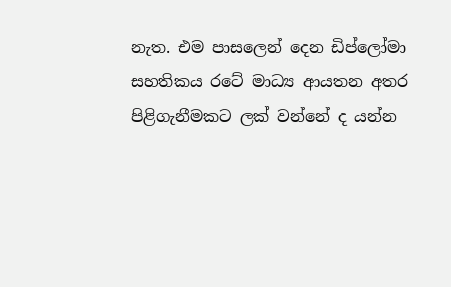නැත. එම පාසලෙන් දෙන ඩිප්ලෝමා සහතිකය රටේ මාධ්‍ය ආයතන අතර පිළිගැනීමකට ලක් වන්නේ ද යන්න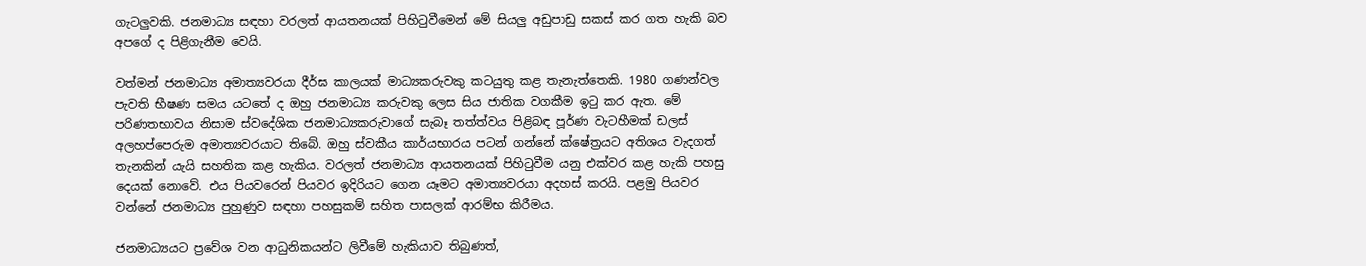ගැටලුවකි. ජනමාධ්‍ය සඳහා වරලත් ආයතනයක් පිහිටුවීමෙන් මේ සියලු අඩුපාඩු සකස් කර ගත හැකි බව අපගේ ද පිළිගැනීම වෙයි.

වත්මන් ජනමාධ්‍ය අමාත්‍යවරයා දීර්ඝ කාලයක් මාධ්‍යකරුවකු කටයුතු කළ තැනැත්තෙකි. 1980 ගණන්වල පැවති භීෂණ සමය යටතේ ද ඔහු ජනමාධ්‍ය කරුවකු ලෙස සිය ජාතික වගකීම ඉටු කර ඇත. මේ පරිණතභාවය නිසාම ස්වදේශික ජනමාධ්‍යකරුවාගේ සැබෑ තත්ත්වය පිළිබඳ පූර්ණ වැටහීමක් ඩලස් අලහප්පෙරුම අමාත්‍යවරයාට තිබේ. ඔහු ස්වකීය කාර්යභාරය පටන් ගන්නේ ක්ෂේත්‍රයට අතිශය වැදගත් තැනකින් යැයි සහතික කළ හැකිය. වරලත් ජනමාධ්‍ය ආයතනයක් පිහිටුවීම යනු එක්වර කළ හැකි පහසු දෙයක් නොවේ. එය පියවරෙන් පියවර ඉදිරියට ගෙන යෑමට අමාත්‍යවරයා අදහස් කරයි. පළමු පියවර වන්නේ ජනමාධ්‍ය පුහුණුව සඳහා පහසුකම් සහිත පාසලක් ආරම්භ කිරීමය.

ජනමාධ්‍යයට ප්‍රවේශ වන ආධුනිකයන්ට ලිවීමේ හැකියාව තිබුණත්,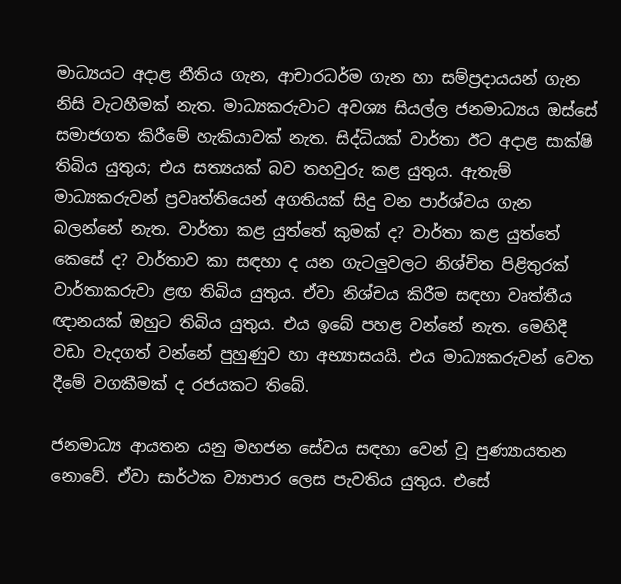මාධ්‍යයට අදාළ නීතිය ගැන, ආචාරධර්ම ගැන හා සම්ප්‍රදායයන් ගැන නිසි වැටහීමක් නැත. මාධ්‍යකරුවාට අවශ්‍ය සියල්ල ජනමාධ්‍යය ඔස්සේ සමාජගත කිරීමේ හැකියාවක් නැත. සිද්ධියක් වාර්තා ඊට අදාළ සාක්ෂි තිබිය යුතුය; එය සත්‍යයක් බව තහවුරු කළ යුතුය. ඇතැම් මාධ්‍යකරුවන් ප්‍රවෘත්තියෙන් අගතියක් සිදු වන පාර්ශ්වය ගැන බලන්නේ නැත. වාර්තා කළ යුත්තේ කුමක් ද? වාර්තා කළ යුත්තේ කෙසේ ද? වාර්තාව කා සඳහා ද යන ගැටලුවලට නිශ්චිත පිළිතුරක් වාර්තාකරුවා ළඟ තිබිය යුතුය. ඒවා නිශ්චය කිරීම සඳහා වෘත්තීය ඥානයක් ඔහුට තිබිය යුතුය. එය ඉබේ පහළ වන්නේ නැත. මෙහිදී වඩා වැදගත් වන්නේ පුහුණුව හා අභ්‍යාසයයි. එය මාධ්‍යකරුවන් වෙත දීමේ වගකීමක් ද රජයකට තිබේ.

ජනමාධ්‍ය ආයතන යනු මහජන සේවය සඳහා වෙන් වූ පුණ්‍යායතන නොවේ. ඒවා සාර්ථක ව්‍යාපාර ලෙස පැවතිය යුතුය. එසේ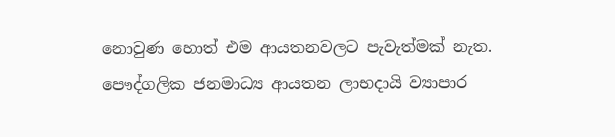නොවුණ හොත් එම ආයතනවලට පැවැත්මක් නැත. පෞද්ගලික ජනමාධ්‍ය ආයතන ලාභදායි ව්‍යාපාර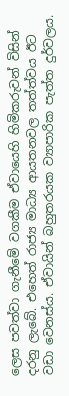ලෙස පවත්වා ගැනීමේ වගකීම ඒවායෙහි හිමිකරුවන් විසින් දරනු ලැබේ. එහෙත් රාජ්‍ය මාධ්‍ය ආයතනවල තත්ත්වය ඊට වඩා වෙනස්ය. ඒවායින් බහුතරයක ව්‍යාපාරික පැත්ත දුර්වලය.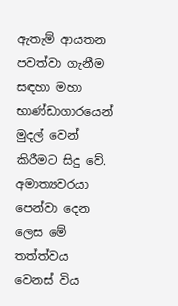ඇතැම් ආයතන පවත්වා ගැනීම සඳහා මහා භාණ්ඩාගාරයෙන් මුදල් වෙන් කිරීමට සිදු වේ. අමාත්‍යවරයා පෙන්වා දෙන ලෙස මේ තත්ත්වය වෙනස් විය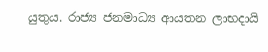යුතුය. රාජ්‍ය ජනමාධ්‍ය ආයතන ලාභදායි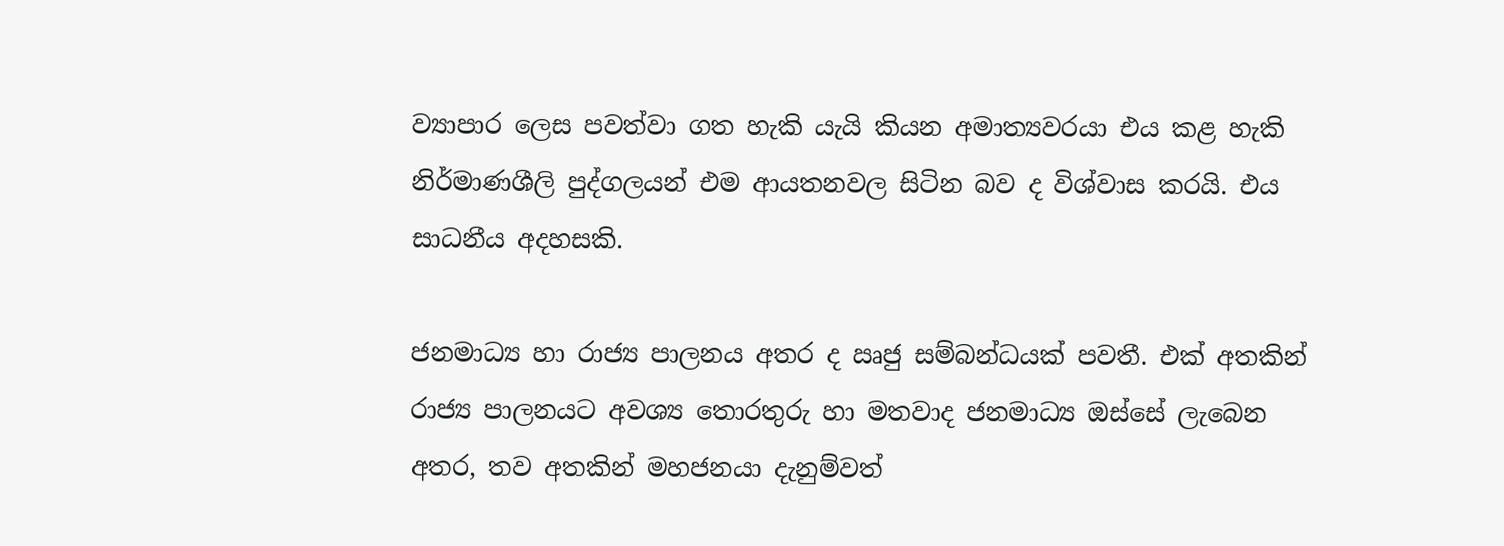ව්‍යාපාර ලෙස පවත්වා ගත හැකි යැයි කියන අමාත්‍යවරයා එය කළ හැකි නිර්මාණශීලි පුද්ගලයන් එම ආයතනවල සිටින බව ද විශ්වාස කරයි. එය සාධනීය අදහසකි.

ජනමාධ්‍ය හා රාජ්‍ය පාලනය අතර ද ඍජු සම්බන්ධයක් පවතී. එක් අතකින් රාජ්‍ය පාලනයට අවශ්‍ය තොරතුරු හා මතවාද ජනමාධ්‍ය ඔස්සේ ලැබෙන අතර, තව අතකින් මහජනයා දැනුම්වත්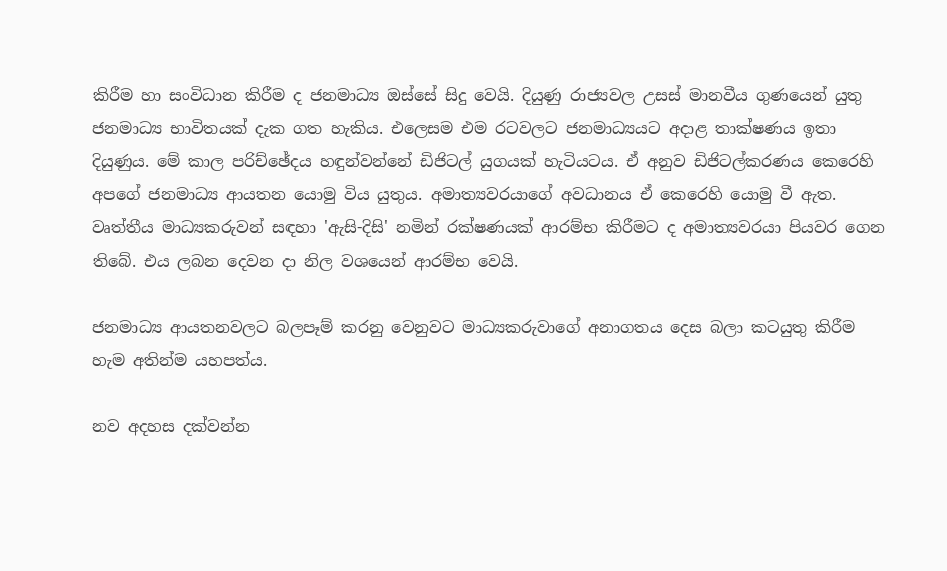කිරීම හා සංවිධාන කිරීම ද ජනමාධ්‍ය ඔස්සේ සිදු වෙයි. දියුණු රාජ්‍යවල උසස් මානවීය ගුණයෙන් යුතු ජනමාධ්‍ය භාවිතයක් දැක ගත හැකිය. එලෙසම එම රටවලට ජනමාධ්‍යයට අදාළ තාක්ෂණය ඉතා දියුණුය. මේ කාල පරිච්ඡේදය හඳුන්වන්නේ ඩිජිටල් යුගයක් හැටියටය. ඒ අනුව ඩිජිටල්කරණය කෙරෙහි අපගේ ජනමාධ්‍ය ආයතන යොමු විය යුතුය. අමාත්‍යවරයාගේ අවධානය ඒ කෙරෙහි යොමු වී ඇත. වෘත්තීය මාධ්‍යකරුවන් සඳහා 'ඇසි-දිසි' නමින් රක්ෂණයක් ආරම්භ කිරීමට ද අමාත්‍යවරයා පියවර ගෙන තිබේ. එය ලබන දෙවන දා නිල වශයෙන් ආරම්භ වෙයි.

ජනමාධ්‍ය ආයතනවලට බලපෑම් කරනු වෙනුවට මාධ්‍යකරුවාගේ අනාගතය දෙස බලා කටයුතු කිරීම හැම අතින්ම යහපත්ය.

නව අදහස දක්වන්න